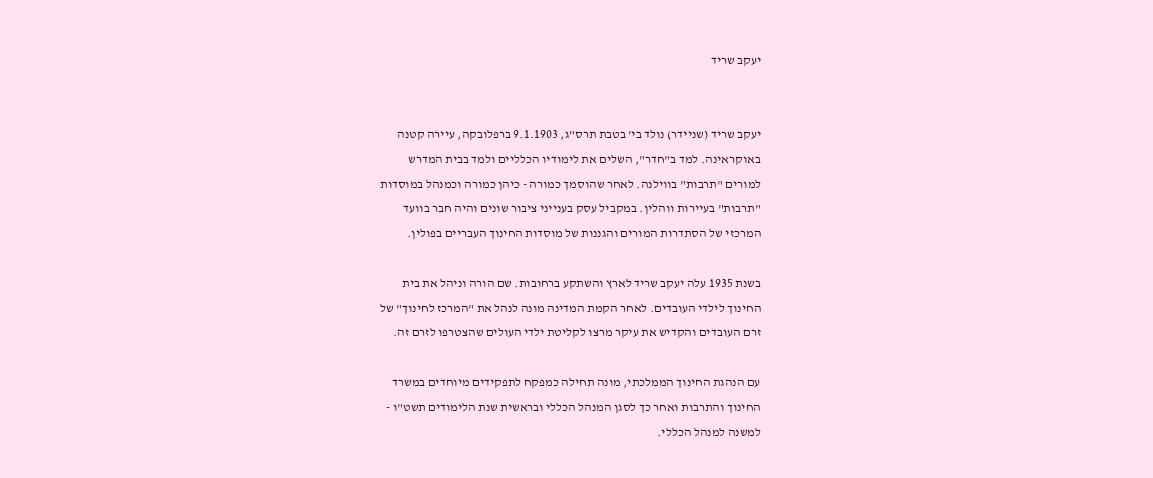יעקב שריד


יעקב שריד (שניידר) נולד בי' בטבת תרס"ג, 9.1.1903 ברפלובקה, עיירה קטנה
באוקראינה. למד ב"חדר", השלים את לימודיו הכלליים ולמד בבית המדרש
למורים "תרבות" בווילנה. לאחר שהוסמך כמורה - כיהן כמורה וכמנהל במוסדות
"תרבות" בעיירות ווהלין. במקביל עסק בענייני ציבור שונים והיה חבר בוועד
המרכזי של הסתדרות המורים והגננות של מוסדות החינוך העבריים בפולין.

בשנת 1935 עלה יעקב שריד לארץ והשתקע ברחובות. שם הורה וניהל את בית
החינוך לילדי העובדים. לאחר הקמת המדינה מונה לנהל את "המרכז לחינוך" של
זרם העובדים והקדיש את עיקר מרצו לקליטת ילדי העולים שהצטרפו לזרם זה.

עם הנהגת החינוך הממלכתי, מונה תחילה כמפקח לתפקידים מיוחדים במשרד
החינוך והתרבות ואחר כך לסגן המנהל הכללי ובראשית שנת הלימודים תשט"ו -
למשנה למנהל הכללי.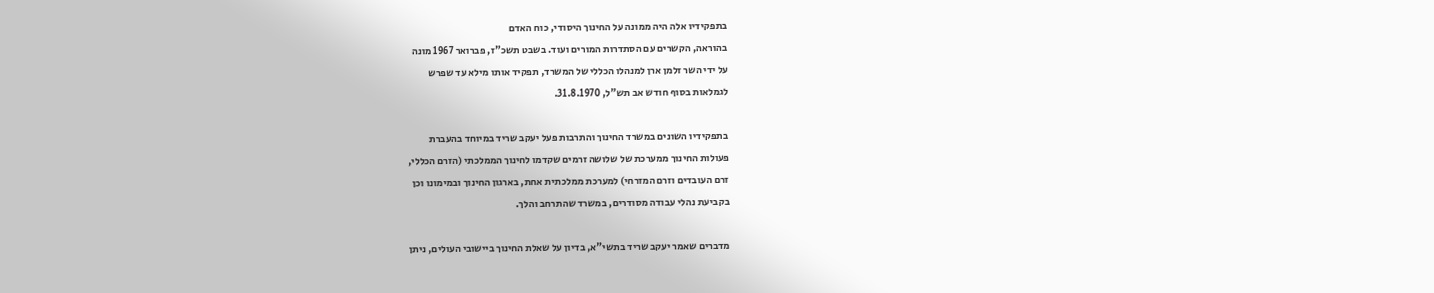בתפקידיו אלה היה ממונה על החינוך היסודי, כוח האדם
בהוראה, הקשרים עם הסתדרות המורים ועוד. בשבט תשכ"ז, פברואר 1967 מונה
על ידי השר זלמן ארן למנהלו הכללי של המשרד, תפקיד אותו מילא עד שפרש
לגמלאות בסוף חודש אב תש"ל, 31.8.1970.

בתפקידיו השונים במשרד החינוך והתרבות פעל יעקב שריד במיוחד בהעברת
פעולות החינוך ממערכת של שלושה זרמים שקדמו לחינוך הממלכתי (הזרם הכללי,
זרם העובדים וזרם המזרחי) למערכת ממלכתית אחת, בארגון החינוך ובמימונו וכן
בקביעת נהלי עבודה מסודרים, במשרד שהתרחב והלך.

מדברים שאמר יעקב שריד בתשי"א, בדיון על שאלת החינוך ביישובי העולים, ניתן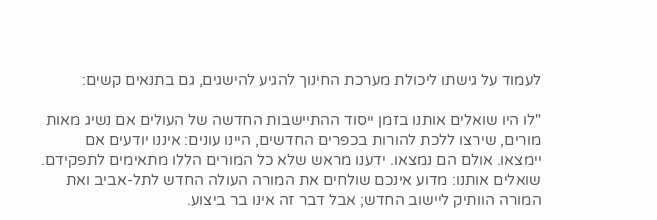לעמוד על גישתו ליכולת מערכת החינוך להגיע להישגים, גם בתנאים קשים:

"לו היו שואלים אותנו בזמן ייסוד ההתיישבות החדשה של העולים אם נשיג מאות
מורים, שירצו ללכת להורות בכפרים החדשים, היינו עונים: איננו יודעים אם
יימצאו. אולם הם נמצאו. ידענו מראש שלא כל המורים הללו מתאימים לתפקידם.
שואלים אותנו: מדוע אינכם שולחים את המורה העולה החדש לתל-אביב ואת
המורה הוותיק ליישוב החדש; אבל דבר זה אינו בר ביצוע.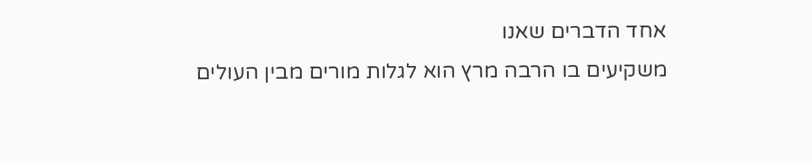אחד הדברים שאנו
משקיעים בו הרבה מרץ הוא לגלות מורים מבין העולים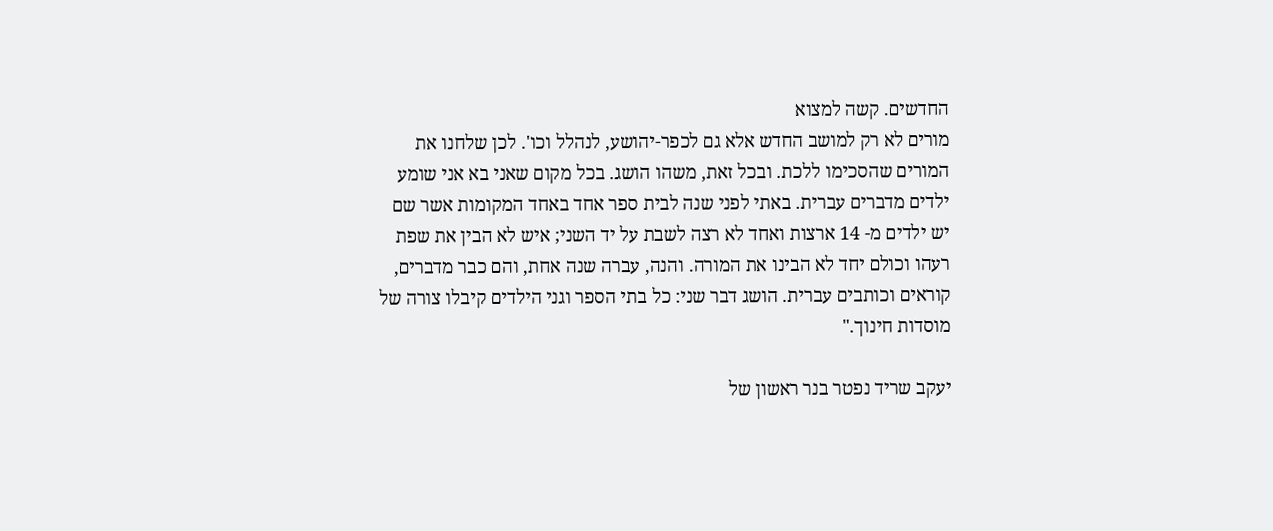החדשים. קשה למצוא
מורים לא רק למושב החדש אלא גם לכפר-יהושע, לנהלל וכו'. לכן שלחנו את
המורים שהסכימו ללכת. ובכל זאת, משהו הושג. בכל מקום שאני בא אני שומע
ילדים מדברים עברית. באתי לפני שנה לבית ספר אחד באחד המקומות אשר שם
יש ילדים מ- 14 ארצות ואחד לא רצה לשבת על יד השני; איש לא הבין את שפת
רעהו וכולם יחד לא הבינו את המורה. והנה, עברה שנה אחת, והם כבר מדברים,
קוראים וכותבים עברית. הושג דבר שני: כל בתי הספר וגני הילדים קיבלו צורה של
מוסדות חינוך."

יעקב שריד נפטר בנר ראשון של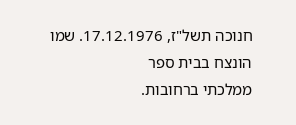חנוכה תשל"ז, 17.12.1976. שמו הונצח בבית ספר
ממלכתי ברחובות.